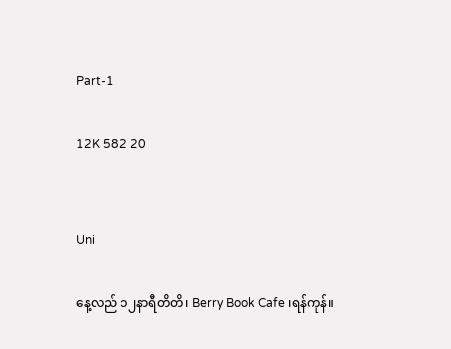Part-1

12K 582 20


Uni

နေ့လည် ၁၂နာရီတိတိ၊ Berry Book Cafe ၊ရန်ကုန်။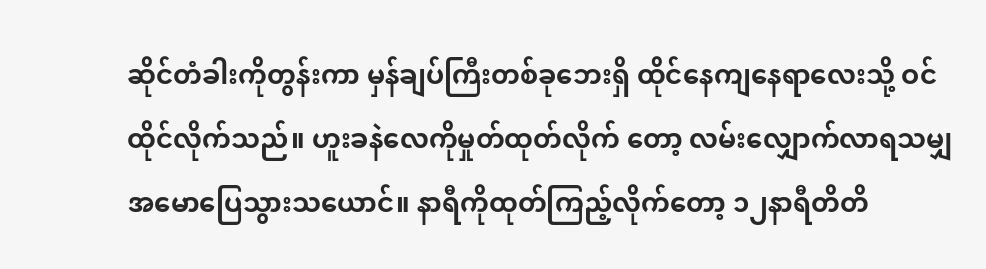ဆိုင်တံခါးကိုတွန်းကာ မှန်ချပ်ကြီးတစ်ခုဘေးရှိ ထိုင်နေကျနေရာလေးသို့ ဝင်ထိုင်လိုက်သည်။ ဟူးခနဲလေကိုမှုတ်ထုတ်လိုက် တော့ လမ်းလျှောက်လာရသမျှ အမောပြေသွားသယောင်။ နာရီကိုထုတ်ကြည့်လိုက်တော့ ၁၂နာရီတိတိ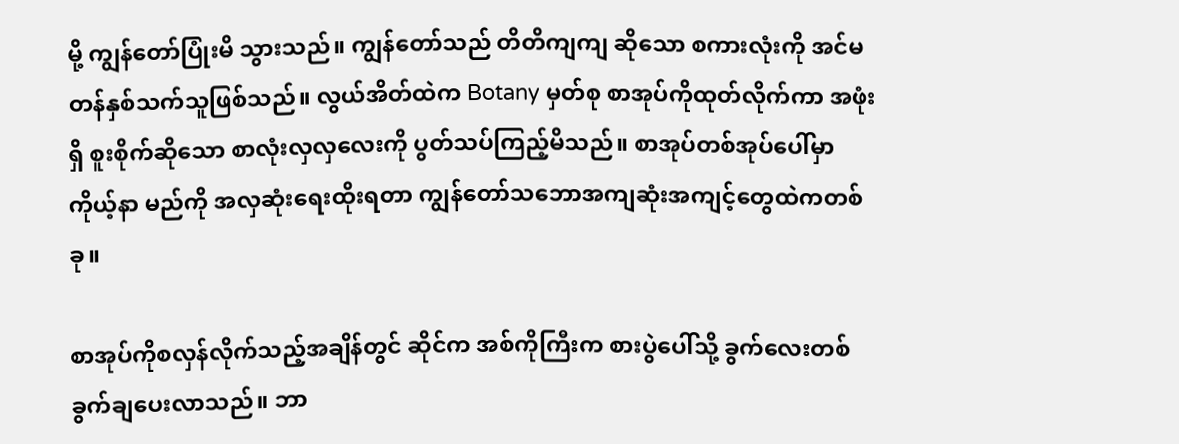မို့ ကျွန်တော်ပြုံးမိ သွားသည်။ ကျွန်တော်သည် တိတိကျကျ ဆိုသော စကားလုံးကို အင်မတန်နှစ်သက်သူဖြစ်သည်။ လွယ်အိတ်ထဲက Botany မှတ်စု စာအုပ်ကိုထုတ်လိုက်ကာ အဖုံးရှိ စူးစိုက်ဆိုသော စာလုံးလှလှလေးကို ပွတ်သပ်ကြည့်မိသည်။ စာအုပ်တစ်အုပ်ပေါ်မှာ ကိုယ့်နာ မည်ကို အလှဆုံးရေးထိုးရတာ ကျွန်တော်သဘောအကျဆုံးအကျင့်တွေထဲကတစ်ခု။

စာအုပ်ကိုစလှန်လိုက်သည့်အချိန်တွင် ဆိုင်က အစ်ကိုကြီးက စားပွဲ‌ပေါ်သို့ ခွက်လေးတစ်ခွက်ချပေးလာသည်။ ဘာ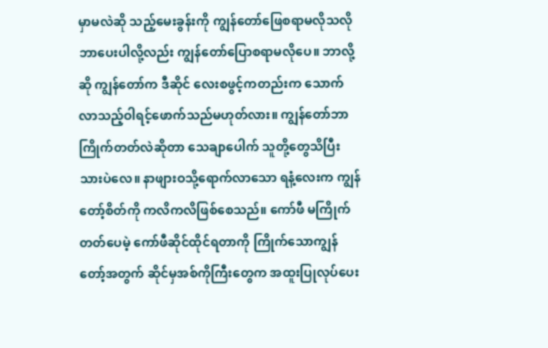မှာမလဲဆို သည့်မေးခွန်းကို ကျွန်တော်ဖြေစရာမလိုသလို ဘာပေးပါလို့လည်း ကျွန်‌တော်ပြောစရာမလိုပေ။ ဘာလို့ဆို ကျွန်တော်က ဒီဆိုင် လေးစဖွင့်ကတည်းက သောက်လာသည့်ဝါရင့်ဖောက်သည်မဟုတ်လား။ ကျွန်တော်ဘာကြိုက်တတ်လဲဆိုတာ သေချာပေါက် သူတို့တွေသိပြီးသားပဲလေ။ နာဖျားဝသို့ရောက်လာသော ရနံ့လေးက ကျွန်တော့်စိတ်ကို ကလိကလိဖြစ်စေသည်။ ကော်ဖီ မကြိုက်တတ်ပေမဲ့ ကော်ဖီဆိုင်ထိုင်ရတာကို ကြိုက်သောကျွန်တော့်အတွက် ဆိုင်မှအစ်ကိုကြီးတွေက အထူးပြုလုပ်ပေး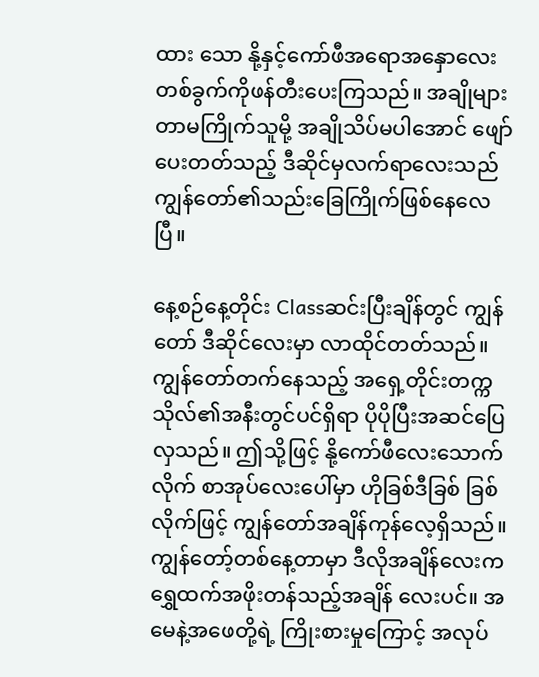ထား သော နို့နှင့်ကော်ဖီအရောအနှောလေးတစ်ခွက်ကိုဖန်တီးပေးကြသည်။ အချိုများတာမကြိုက်သူမို့ အချိုသိပ်မပါအောင် ဖျော်ပေးတတ်သည့် ဒီဆိုင်မှလက်ရာလေးသည် ကျွန်တော်၏သည်းခြေကြိုက်ဖြစ်နေလေပြီ။

နေ့စဉ်နေ့တိုင်း Classဆင်းပြီးချိန်တွင် ကျွန်တော် ဒီဆိုင်လေးမှာ လာထိုင်တတ်သည်။ ကျွန်တော်တက်နေသည့် အရှေ့တိုင်းတက္က သိုလ်၏အနီးတွင်ပင်ရှိရာ ပိုပိုပြီးအဆင်ပြေလှသည်။ ဤသို့ဖြင့် နို့ကော်ဖီလေးသောက်လိုက် စာအုပ်လေးပေါ်မှာ ဟိုခြစ်ဒီခြစ် ခြစ်လိုက်ဖြင့် ကျွန်တော်အချိန်ကုန်လေ့ရှိသည်။ ကျွန်တော့်တစ်နေ့တာမှာ ဒီလိုအချိန်လေးက ရွှေထက်အဖိုးတန်သည့်အချိန် လေးပင်။ အမေနဲ့အဖေတို့ရဲ့ ကြိုးစားမှုကြောင့် အလုပ်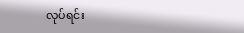လုပ်ရင်း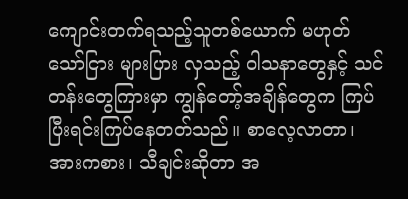ကျောင်းတက်ရသည့်သူတစ်ယောက် မဟုတ်သော်ငြား များပြား လှသည့် ဝါသနာတွေနှင့် သင်တန်းတွေကြားမှာ ကျွန်တော့်အချိန်တွေက ကြပ်ပြီးရင်းကြပ်နေတတ်သည်။ စာလေ့လာတာ၊ အားကစား၊ သီချင်းဆိုတာ အ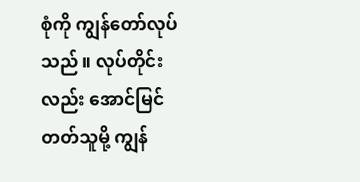စုံကို ကျွန်တော်လုပ်သည်။ လုပ်တိုင်းလည်း အောင်မြင်တတ်သူမို့ ကျွန်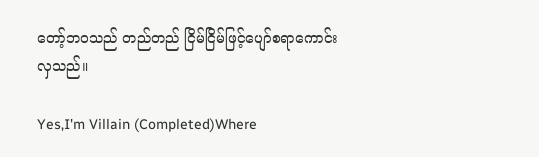တော့်ဘဝသည် တည်တည် ငြိမ်ငြိမ်ဖြင့်ပျော်စရာကောင်းလှသည်။

Yes,I'm Villain (Completed)Where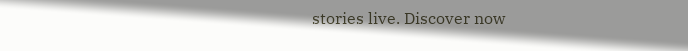stories live. Discover now